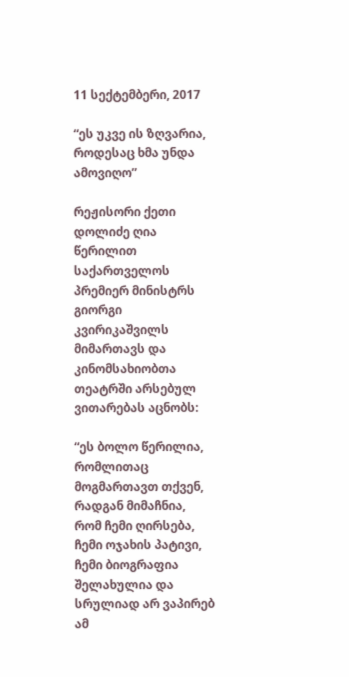11 სექტემბერი, 2017

“ეს უკვე ის ზღვარია, როდესაც ხმა უნდა ამოვიღო”

რეჟისორი ქეთი დოლიძე ღია წერილით საქართველოს პრემიერ მინისტრს გიორგი კვირიკაშვილს მიმართავს და კინომსახიობთა თეატრში არსებულ ვითარებას აცნობს:

“ეს ბოლო წერილია, რომლითაც მოგმართავთ თქვენ, რადგან მიმაჩნია, რომ ჩემი ღირსება, ჩემი ოჯახის პატივი, ჩემი ბიოგრაფია შელახულია და სრულიად არ ვაპირებ ამ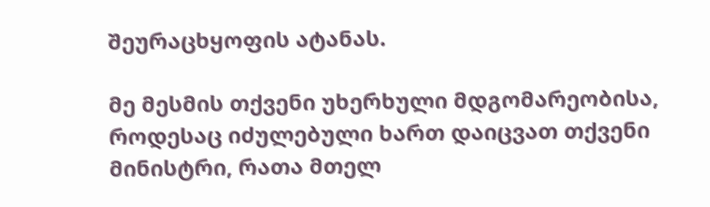შეურაცხყოფის ატანას.

მე მესმის თქვენი უხერხული მდგომარეობისა, როდესაც იძულებული ხართ დაიცვათ თქვენი მინისტრი, რათა მთელ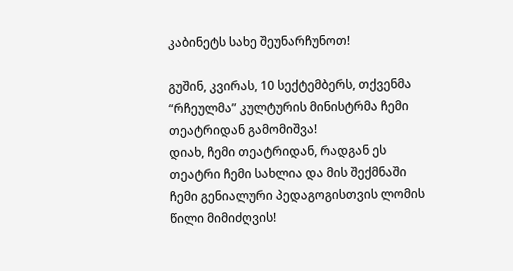კაბინეტს სახე შეუნარჩუნოთ!

გუშინ, კვირას, 10 სექტემბერს, თქვენმა “რჩეულმა” კულტურის მინისტრმა ჩემი თეატრიდან გამომიშვა!
დიახ, ჩემი თეატრიდან, რადგან ეს თეატრი ჩემი სახლია და მის შექმნაში ჩემი გენიალური პედაგოგისთვის ლომის წილი მიმიძღვის!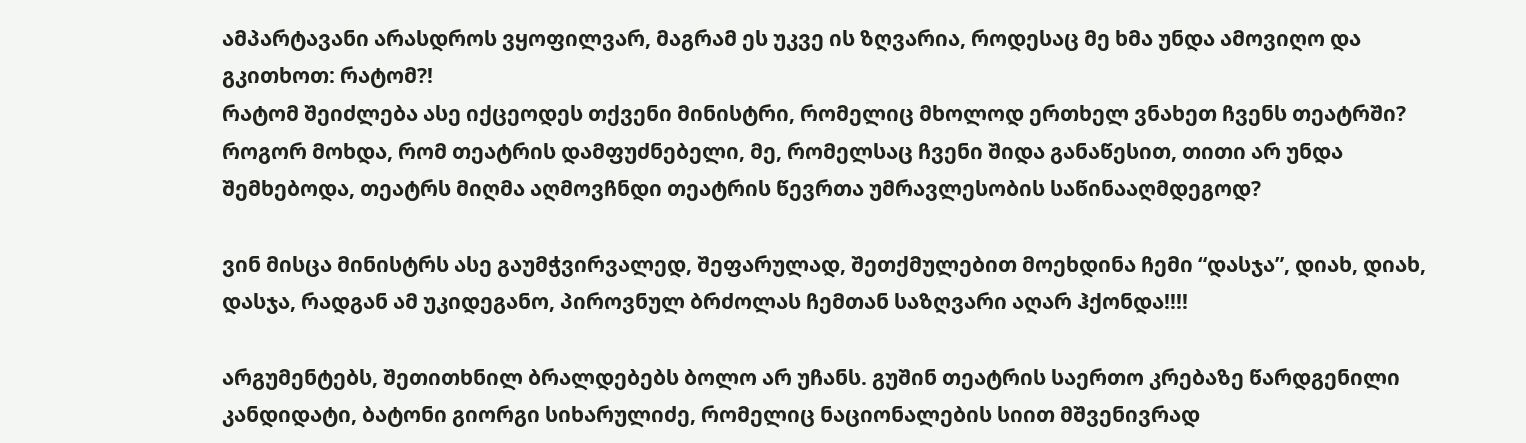ამპარტავანი არასდროს ვყოფილვარ, მაგრამ ეს უკვე ის ზღვარია, როდესაც მე ხმა უნდა ამოვიღო და გკითხოთ: რატომ?!
რატომ შეიძლება ასე იქცეოდეს თქვენი მინისტრი, რომელიც მხოლოდ ერთხელ ვნახეთ ჩვენს თეატრში?
როგორ მოხდა, რომ თეატრის დამფუძნებელი, მე, რომელსაც ჩვენი შიდა განაწესით, თითი არ უნდა შემხებოდა, თეატრს მიღმა აღმოვჩნდი თეატრის წევრთა უმრავლესობის საწინააღმდეგოდ?

ვინ მისცა მინისტრს ასე გაუმჭვირვალედ, შეფარულად, შეთქმულებით მოეხდინა ჩემი “დასჯა”, დიახ, დიახ, დასჯა, რადგან ამ უკიდეგანო, პიროვნულ ბრძოლას ჩემთან საზღვარი აღარ ჰქონდა!!!!

არგუმენტებს, შეთითხნილ ბრალდებებს ბოლო არ უჩანს. გუშინ თეატრის საერთო კრებაზე წარდგენილი კანდიდატი, ბატონი გიორგი სიხარულიძე, რომელიც ნაციონალების სიით მშვენივრად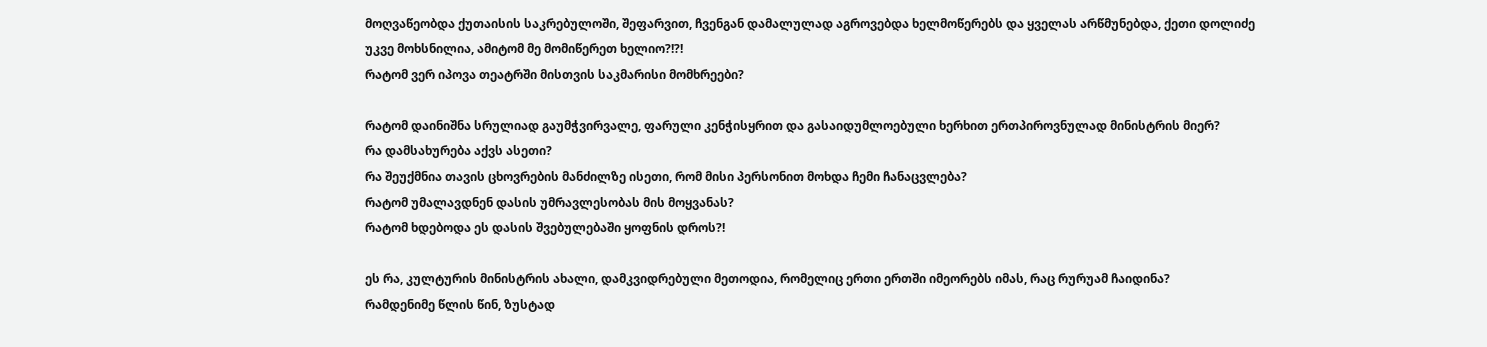მოღვაწეობდა ქუთაისის საკრებულოში, შეფარვით, ჩვენგან დამალულად აგროვებდა ხელმოწერებს და ყველას არწმუნებდა, ქეთი დოლიძე უკვე მოხსნილია, ამიტომ მე მომიწერეთ ხელიო?!?!
რატომ ვერ იპოვა თეატრში მისთვის საკმარისი მომხრეები?

რატომ დაინიშნა სრულიად გაუმჭვირვალე, ფარული კენჭისყრით და გასაიდუმლოებული ხერხით ერთპიროვნულად მინისტრის მიერ?
რა დამსახურება აქვს ასეთი?
რა შეუქმნია თავის ცხოვრების მანძილზე ისეთი, რომ მისი პერსონით მოხდა ჩემი ჩანაცვლება?
რატომ უმალავდნენ დასის უმრავლესობას მის მოყვანას?
რატომ ხდებოდა ეს დასის შვებულებაში ყოფნის დროს?!

ეს რა, კულტურის მინისტრის ახალი, დამკვიდრებული მეთოდია, რომელიც ერთი ერთში იმეორებს იმას, რაც რურუამ ჩაიდინა?
რამდენიმე წლის წინ, ზუსტად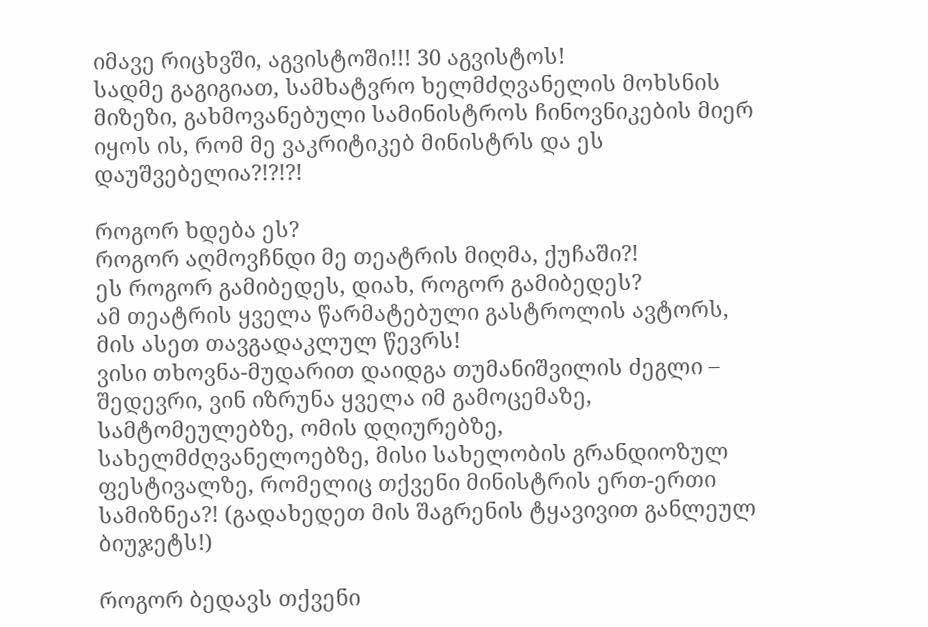იმავე რიცხვში, აგვისტოში!!! 30 აგვისტოს!
სადმე გაგიგიათ, სამხატვრო ხელმძღვანელის მოხსნის მიზეზი, გახმოვანებული სამინისტროს ჩინოვნიკების მიერ იყოს ის, რომ მე ვაკრიტიკებ მინისტრს და ეს დაუშვებელია?!?!?!

როგორ ხდება ეს?
როგორ აღმოვჩნდი მე თეატრის მიღმა, ქუჩაში?!
ეს როგორ გამიბედეს, დიახ, როგორ გამიბედეს?
ამ თეატრის ყველა წარმატებული გასტროლის ავტორს, მის ასეთ თავგადაკლულ წევრს!
ვისი თხოვნა-მუდარით დაიდგა თუმანიშვილის ძეგლი – შედევრი, ვინ იზრუნა ყველა იმ გამოცემაზე, სამტომეულებზე, ომის დღიურებზე, სახელმძღვანელოებზე, მისი სახელობის გრანდიოზულ ფესტივალზე, რომელიც თქვენი მინისტრის ერთ-ერთი სამიზნეა?! (გადახედეთ მის შაგრენის ტყავივით განლეულ ბიუჯეტს!)

როგორ ბედავს თქვენი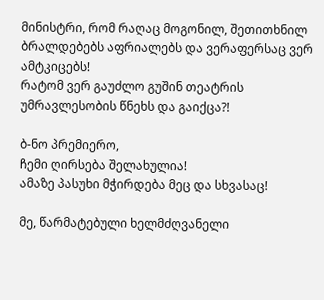მინისტრი, რომ რაღაც მოგონილ, შეთითხნილ ბრალდებებს აფრიალებს და ვერაფერსაც ვერ ამტკიცებს!
რატომ ვერ გაუძლო გუშინ თეატრის უმრავლესობის წნეხს და გაიქცა?!

ბ-ნო პრემიერო,
ჩემი ღირსება შელახულია!
ამაზე პასუხი მჭირდება მეც და სხვასაც!

მე, წარმატებული ხელმძღვანელი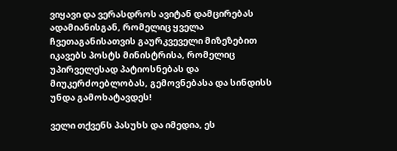ვიყავი და ვერასდროს ავიტან დამცირებას ადამიანისგან, რომელიც ყველა ჩვეთაგანისათვის გაურკვეველი მიზეზებით იკავებს პოსტს მინისტრისა, რომელიც უპირველესად პატიოსნებას და მიუკერძოებლობას, გემოვნებასა და სინდისს უნდა გამოხატავდეს!

ველი თქვენს პასუხს და იმედია, ეს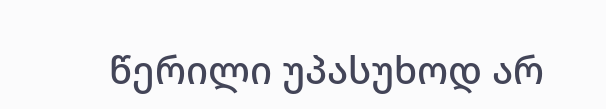წერილი უპასუხოდ არ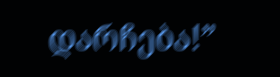დარჩება!”